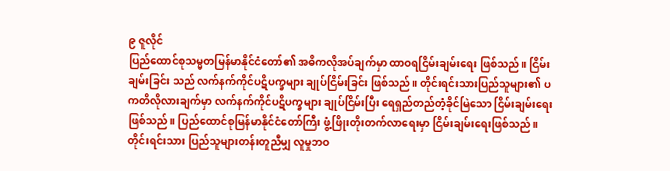၉ ဇူလိုင်
ပြည်ထောင်စုသမ္မတမြန်မာနိုင်ငံတော်၏ အဓိကလိုအပ်ချက်မှာ ထာဝရငြိမ်းချမ်းရေး ဖြစ်သည်။ ငြိမ်းချမ်းခြင်း သည် လက်နက်ကိုင်ပဋိပက္ခများ ချုပ်ငြိမ်းခြင်း ဖြစ်သည်။ တိုင်းရင်းသားပြည်သူများ၏ ပကတိလိုလားချက်မှာ လက်နက်ကိုင်ပဋိပက္ခများ ချုပ်ငြိမ်းပြီး ရေရှည်တည်တံ့ခိုင်မြဲသော ငြိမ်းချမ်းရေး ဖြစ်သည်။ ပြည်ထောင်စုမြန်မာနိုင်ငံတော်ကြီး ဖွံ့ဖြိုးတိုးတက်လာရေးမှာ ငြိမ်းချမ်းရေးဖြစ်သည်။ တိုင်းရင်းသား ပြည်သူများတန်းတူညီမျှ လူမှုဘဝ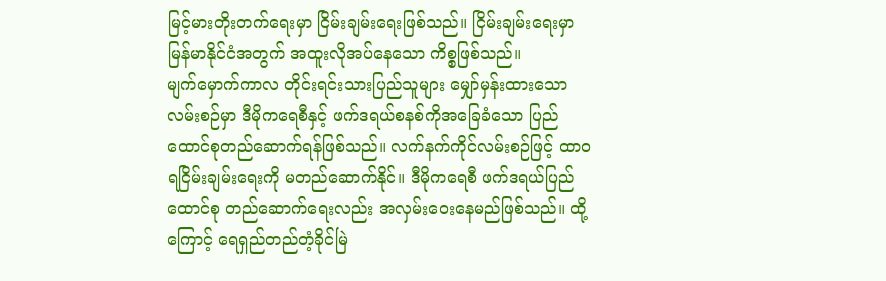မြင့်မားတိုးတက်ရေးမှာ ငြိမ်းချမ်းရေးဖြစ်သည်။ ငြိမ်းချမ်းရေးမှာ မြန်မာနိုင်ငံအတွက် အထူးလိုအပ်နေသော ကိစ္စဖြစ်သည်။
မျက်မှောက်ကာလ တိုင်းရင်းသားပြည်သူများ မျှော်မှန်းထားသောလမ်းစဉ်မှာ ဒီမိုကရေစီနှင့် ဖက်ဒရယ်စနစ်ကိုအခြေခံသော ပြည်ထောင်စုတည်ဆောက်ရန်ဖြစ်သည်။ လက်နက်ကိုင်လမ်းစဉ်ဖြင့် ထာဝရငြိမ်းချမ်းရေးကို မတည်ဆောက်နိုင်။ ဒီမိုကရေစီ ဖက်ဒရယ်ပြည်ထောင်စု တည်ဆောက်ရေးလည်း အလှမ်းဝေးနေမည်ဖြစ်သည်။ ထို့ကြောင့် ရေရှည်တည်တံ့ခိုင်မြဲ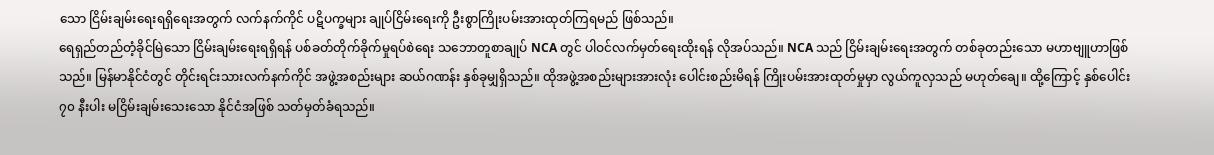သော ငြိမ်းချမ်းရေးရရှိရေးအတွက် လက်နက်ကိုင် ပဋိပက္ခများ ချုပ်ငြိမ်းရေးကို ဦးစွာကြိုးပမ်းအားထုတ်ကြရမည် ဖြစ်သည်။
ရေရှည်တည်တံ့ခိုင်မြဲသော ငြိမ်းချမ်းရေးရရှိရန် ပစ်ခတ်တိုက်ခိုက်မှုရပ်စဲရေး သဘောတူစာချုပ် NCA တွင် ပါဝင်လက်မှတ်ရေးထိုးရန် လိုအပ်သည်။ NCA သည် ငြိမ်းချမ်းရေးအတွက် တစ်ခုတည်းသော မဟာဗျူဟာဖြစ်သည်။ မြန်မာနိုင်ငံတွင် တိုင်းရင်းသားလက်နက်ကိုင် အဖွဲ့အစည်းများ ဆယ်ဂဏန်း နှစ်ခုမျှရှိသည်။ ထိုအဖွဲ့အစည်းများအားလုံး ပေါင်းစည်းမိရန် ကြိုးပမ်းအားထုတ်မှုမှာ လွယ်ကူလှသည် မဟုတ်ချေ။ ထို့ကြောင့် နှစ်ပေါင်း ၇၀ နီးပါး မငြိမ်းချမ်းသေးသော နိုင်ငံအဖြစ် သတ်မှတ်ခံရသည်။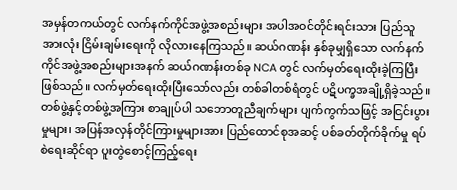အမှန်တကယ်တွင် လက်နက်ကိုင်အဖွဲ့အစည်းများ အပါအဝင်တိုင်းရင်းသား ပြည်သူအားလုံး ငြိမ်းချမ်းရေးကို လိုလားနေကြသည်။ ဆယ်ဂဏန်း နှစ်ခုမျှရှိသော လက်နက်ကိုင်အဖွဲ့အစည်းများအနက် ဆယ်ဂဏန်းတစ်ခု NCA တွင် လက်မှတ်ရေးထိုးခဲ့ကြပြီးဖြစ်သည်။ လက်မှတ်ရေးထိုးပြီးသော်လည်း တစ်ခါတစ်ရံတွင် ပဋိပက္ခအချို့ရှိခဲ့သည်။ တစ်ဖွဲ့နှင့်တစ်ဖွဲ့အကြား စာချုပ်ပါ သဘောတူညီချက်များ ပျက်ကွက်သဖြင့် အငြင်းပွားမှုများ၊ အပြန်အလှန်တိုင်ကြားမှုများအား ပြည်ထောင်စုအဆင့် ပစ်ခတ်တိုက်ခိုက်မှု ရပ်စဲရေးဆိုင်ရာ ပူးတွဲစောင့်ကြည့်ရေး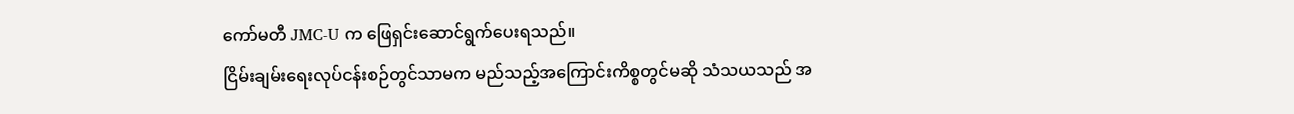ကော်မတီ JMC-U က ဖြေရှင်းဆောင်ရွက်ပေးရသည်။
ငြိမ်းချမ်းရေးလုပ်ငန်းစဉ်တွင်သာမက မည်သည့်အကြောင်းကိစ္စတွင်မဆို သံသယသည် အ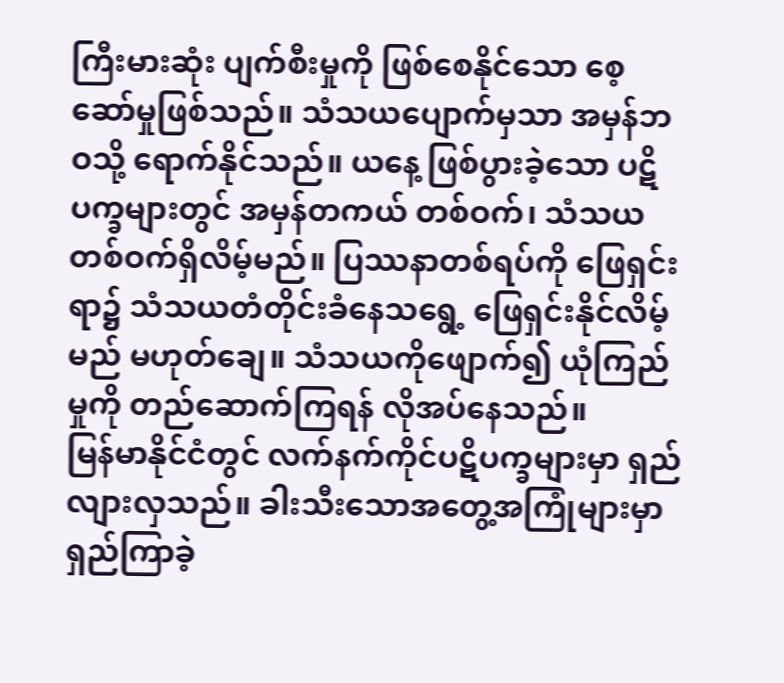ကြီးမားဆုံး ပျက်စီးမှုကို ဖြစ်စေနိုင်သော စေ့ဆော်မှုဖြစ်သည်။ သံသယပျောက်မှသာ အမှန်ဘဝသို့ ရောက်နိုင်သည်။ ယနေ့ ဖြစ်ပွားခဲ့သော ပဋိပက္ခများတွင် အမှန်တကယ် တစ်ဝက်၊ သံသယတစ်ဝက်ရှိလိမ့်မည်။ ပြဿနာတစ်ရပ်ကို ဖြေရှင်းရာ၌ သံသယတံတိုင်းခံနေသရွေ့ ဖြေရှင်းနိုင်လိမ့်မည် မဟုတ်ချေ။ သံသယကိုဖျောက်၍ ယုံကြည်မှုကို တည်ဆောက်ကြရန် လိုအပ်နေသည်။
မြန်မာနိုင်ငံတွင် လက်နက်ကိုင်ပဋိပက္ခများမှာ ရှည်လျားလှသည်။ ခါးသီးသောအတွေ့အကြုံများမှာ ရှည်ကြာခဲ့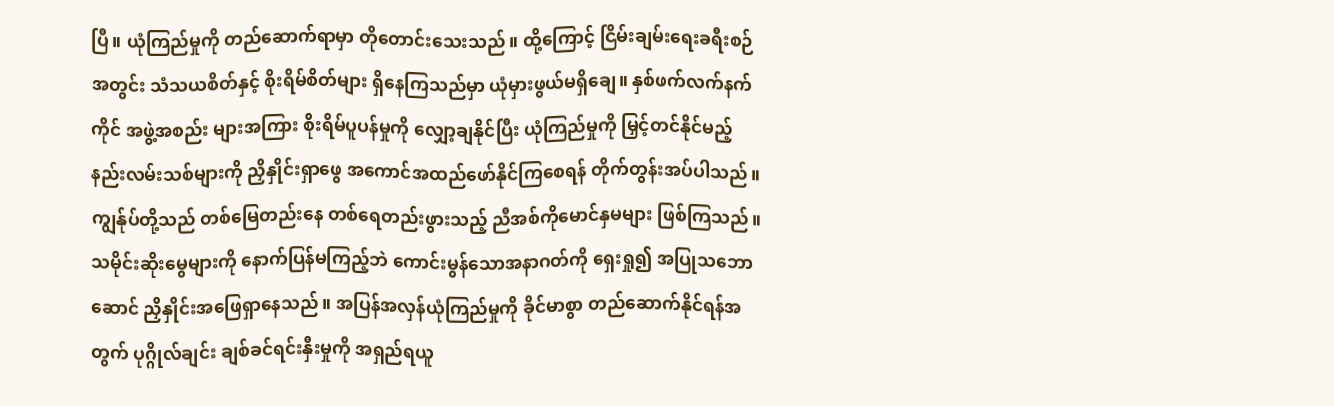ပြီ။ ယုံကြည်မှုကို တည်ဆောက်ရာမှာ တိုတောင်းသေးသည်။ ထို့ကြောင့် ငြိမ်းချမ်းရေးခရီးစဉ်အတွင်း သံသယစိတ်နှင့် စိုးရိမ်စိတ်များ ရှိနေကြသည်မှာ ယုံမှားဖွယ်မရှိချေ။ နှစ်ဖက်လက်နက်ကိုင် အဖွဲ့အစည်း များအကြား စိုးရိမ်ပူပန်မှုကို လျှော့ချနိုင်ပြီး ယုံကြည်မှုကို မြှင့်တင်နိုင်မည့် နည်းလမ်းသစ်များကို ညှိနှိုင်းရှာဖွေ အကောင်အထည်ဖော်နိုင်ကြစေရန် တိုက်တွန်းအပ်ပါသည်။
ကျွန်ုပ်တို့သည် တစ်မြေတည်းနေ တစ်ရေတည်းဖွားသည့် ညီအစ်ကိုမောင်နှမများ ဖြစ်ကြသည်။ သမိုင်းဆိုးမွေများကို နောက်ပြန်မကြည့်ဘဲ ကောင်းမွန်သောအနာဂတ်ကို ရှေးရှု၍ အပြုသဘောဆောင် ညှိနှိုင်းအဖြေရှာနေသည်။ အပြန်အလှန်ယုံကြည်မှုကို ခိုင်မာစွာ တည်ဆောက်နိုင်ရန်အတွက် ပုဂ္ဂိုလ်ချင်း ချစ်ခင်ရင်းနှီးမှုကို အရှည်ရယူ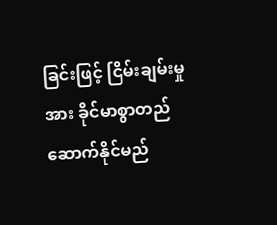ခြင်းဖြင့် ငြိမ်းချမ်းမှုအား ခိုင်မာစွာတည်ဆောက်နိုင်မည်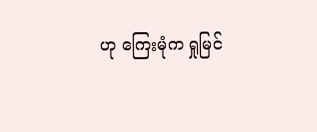ဟု ကြေးမုံက ရှုမြင်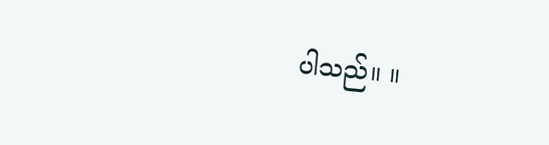ပါသည်။ ။